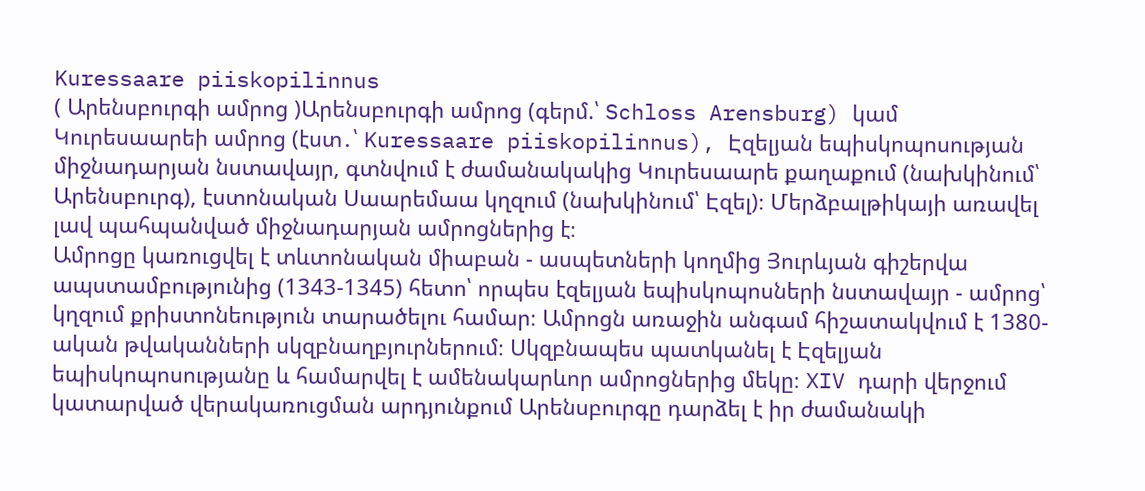Kuressaare piiskopilinnus
( Արենսբուրգի ամրոց )Արենսբուրգի ամրոց (գերմ.՝ Schloss Arensburg) կամ Կուրեսաարեի ամրոց (էստ․՝ Kuressaare piiskopilinnus), Էզելյան եպիսկոպոսության միջնադարյան նստավայր, գտնվում է ժամանակակից Կուրեսաարե քաղաքում (նախկինում՝ Արենսբուրգ), էստոնական Սաարեմաա կղզում (նախկինում՝ Էզել)։ Մերձբալթիկայի առավել լավ պահպանված միջնադարյան ամրոցներից է։
Ամրոցը կառուցվել է տևտոնական միաբան - ասպետների կողմից Յուրևյան գիշերվա ապստամբությունից (1343-1345) հետո՝ որպես էզելյան եպիսկոպոսների նստավայր - ամրոց՝ կղզում քրիստոնեություն տարածելու համար։ Ամրոցն առաջին անգամ հիշատակվում է 1380-ական թվականների սկզբնաղբյուրներում։ Սկզբնապես պատկանել է Էզելյան եպիսկոպոսությանը և համարվել է ամենակարևոր ամրոցներից մեկը։ XIV դարի վերջում կատարված վերակառուցման արդյունքում Արենսբուրգը դարձել է իր ժամանակի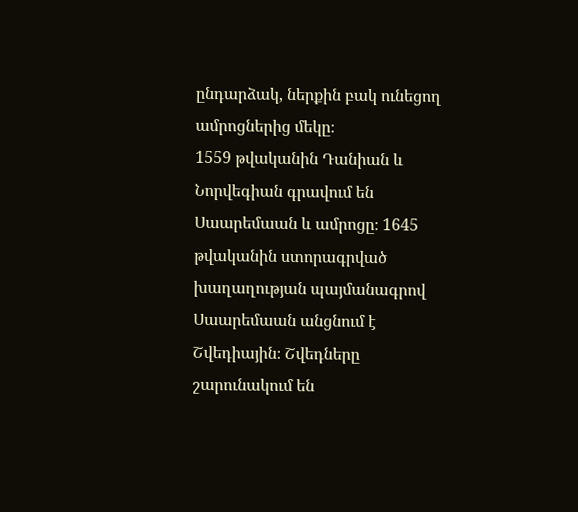ընդարձակ, ներքին բակ ունեցող ամրոցներից մեկը։
1559 թվականին Դանիան և Նորվեգիան գրավում են Սաարեմաան և ամրոցը։ 1645 թվականին ստորագրված խաղաղության պայմանագրով Սաարեմաան անցնում է Շվեդիային։ Շվեդները շարունակում են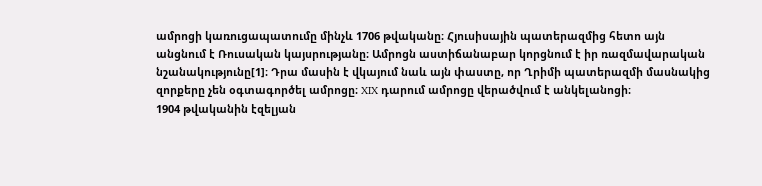ամրոցի կառուցապատումը մինչև 1706 թվականը։ Հյուսիսային պատերազմից հետո այն անցնում է Ռուսական կայսրությանը։ Ամրոցն աստիճանաբար կորցնում է իր ռազմավարական նշանակությունը[1]։ Դրա մասին է վկայում նաև այն փաստը, որ Ղրիմի պատերազմի մասնակից զորքերը չեն օգտագործել ամրոցը։ XIX դարում ամրոցը վերածվում է անկելանոցի։
1904 թվականին էզելյան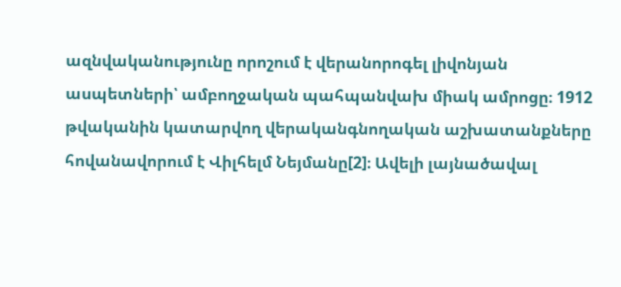ազնվականությունը որոշում է վերանորոգել լիվոնյան ասպետների՝ ամբողջական պահպանվախ միակ ամրոցը։ 1912 թվականին կատարվող վերականգնողական աշխատանքները հովանավորում է Վիլհելմ Նեյմանը[2]։ Ավելի լայնածավալ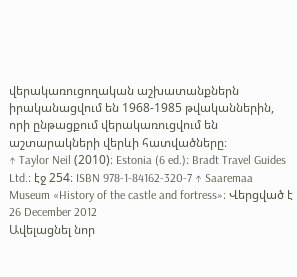վերակառուցողական աշխատանքներն իրականացվում են 1968-1985 թվականներին, որի ընթացքում վերակառուցվում են աշտարակների վերևի հատվածները։
↑ Taylor Neil (2010)։ Estonia (6 ed.)։ Bradt Travel Guides Ltd.։ էջ 254։ ISBN 978-1-84162-320-7 ↑ Saaremaa Museum «History of the castle and fortress»։ Վերցված է 26 December 2012
Ավելացնել նոր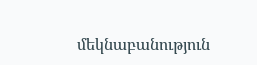մեկնաբանություն